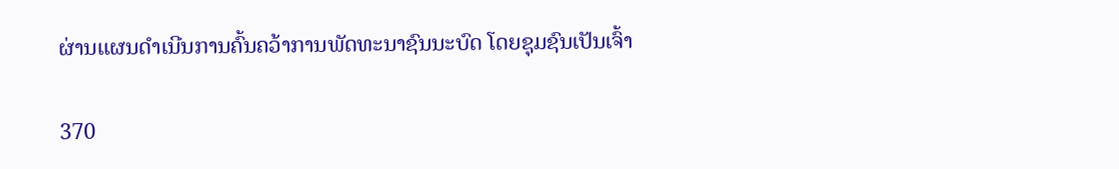ຜ່ານແຜນດຳເນີນການຄົ້ນຄວ້າການພັດທະນາຊົນນະບົດ ໂດຍຊຸມຊົນເປັນເຈົ້າ

370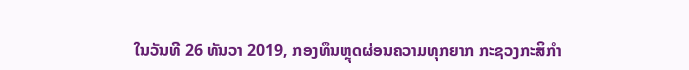ໃນວັນທີ 26 ທັນວາ 2019, ກອງທຶນຫຼຸດຜ່ອນຄວາມທຸກຍາກ ກະຊວງກະສິກໍາ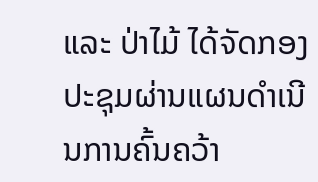ແລະ ປ່າໄມ້ ໄດ້ຈັດກອງປະຊຸມຜ່ານແຜນດໍາເນີນການຄົ້ນຄວ້າ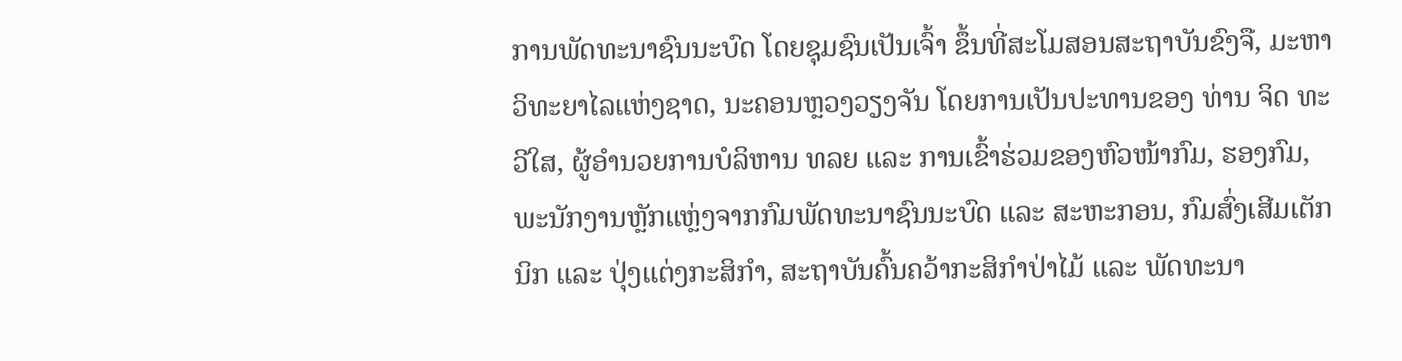ການພັດທະນາຊົນນະບົດ ໂດຍຊຸມຊົນເປັນເຈົ້າ ຂຶ້ນທີ່ສະໂມສອນສະຖາບັນຂົງຈື, ມະຫາວິທະຍາໄລແຫ່ງຊາດ, ນະຄອນຫຼວງວຽງຈັນ ໂດຍການເປັນປະທານຂອງ ທ່ານ ຈິດ ທະວີໃສ, ຜູ້ອໍານວຍການບໍລິຫານ ທລຍ ແລະ ການເຂົ້າຮ່ວມຂອງຫົວໜ້າກົມ, ຮອງກົມ, ພະນັກງານຫຼັກແຫຼ່ງຈາກກົມພັດທະນາຊົນນະບົດ ແລະ ສະຫະກອນ, ກົມສົ່ງເສີມເຕັກນິກ ແລະ ປຸ່ງແຕ່ງກະສິກໍາ, ສະຖາບັນຄົ້ນຄວ້າກະສິກໍາປ່າໄມ້ ແລະ ພັດທະນາ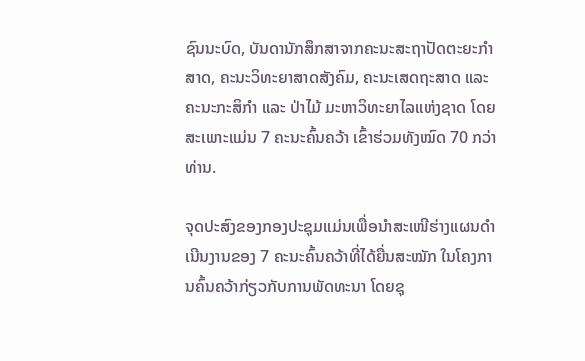ຊົນນະບົດ, ບັນດານັກສຶກສາຈາກຄະນະສະຖາປັດຕະຍະກໍາສາດ, ຄະນະວິທະຍາສາດສັງຄົມ, ຄະນະເສດຖະສາດ ແລະ ຄະນະກະສິກໍາ ແລະ ປ່າໄມ້ ມະຫາວິທະຍາໄລແຫ່ງຊາດ ໂດຍສະເພາະແມ່ນ 7 ຄະນະຄົ້ນຄວ້າ ເຂົ້າຮ່ວມທັງໝົດ 70 ກວ່າທ່ານ.

ຈຸດປະສົງຂອງກອງປະຊຸມແມ່ນເພື່ອນໍາສະເໜີຮ່າງແຜນດໍາເນີນງານຂອງ 7 ຄະນະຄົ້ນຄວ້າທີ່ໄດ້ຍື່ນສະໝັກ ໃນໂຄງການຄົ້ນຄວ້າກ່ຽວກັບການພັດທະນາ ໂດຍຊຸ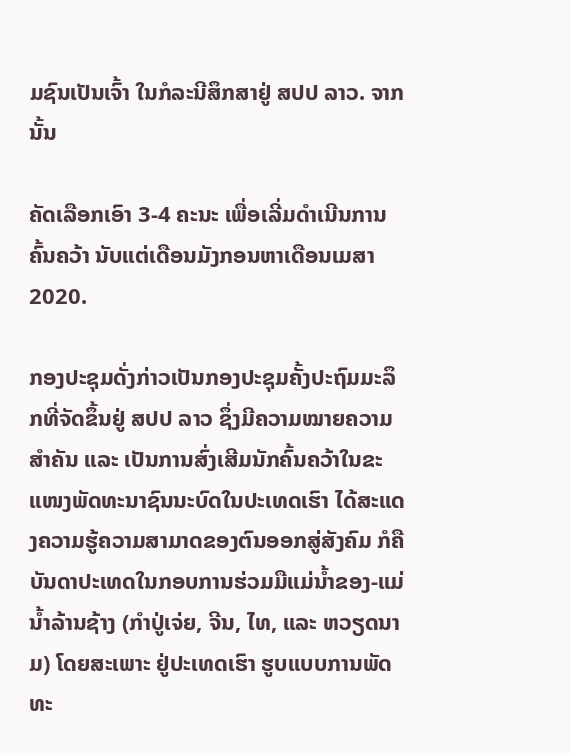ມຊົນເປັນເຈົ້າ ໃນກໍລະນີສຶກສາຢູ່ ສປປ ລາວ. ຈາກນັ້ນ

ຄັດເລືອກເອົາ 3-4 ຄະນະ ເພື່ອເລີ່ມດໍາເນີນການຄົ້ນຄວ້າ ນັບແຕ່ເດືອນມັງກອນຫາເດືອນເມສາ 2020.

ກອງປະຊຸມດັ່ງກ່າວເປັນກອງປະຊຸມຄັ້ງປະຖົມມະລຶກທີ່ຈັດຂຶ້ນຢູ່ ສປປ ລາວ ຊຶ່ງມີຄວາມໝາຍຄວາມສໍາຄັນ ແລະ ເປັນການສົ່ງເສີມນັກຄົ້ນຄວ້າໃນຂະແໜງພັດທະນາຊົນນະບົດໃນປະເທດເຮົາ ໄດ້ສະແດງຄວາມຮູ້ຄວາມສາມາດຂອງຕົນອອກສູ່ສັງຄົມ ກໍຄືບັນດາປະເທດໃນກອບການຮ່ວມມືແມ່ນໍ້າຂອງ-ແມ່ນໍ້າລ້ານຊ້າງ (ກໍາປູ່ເຈ່ຍ, ຈີນ, ໄທ, ແລະ ຫວຽດນາມ) ໂດຍສະເພາະ ຢູ່ປະເທດເຮົາ ຮູບແບບການພັດທະ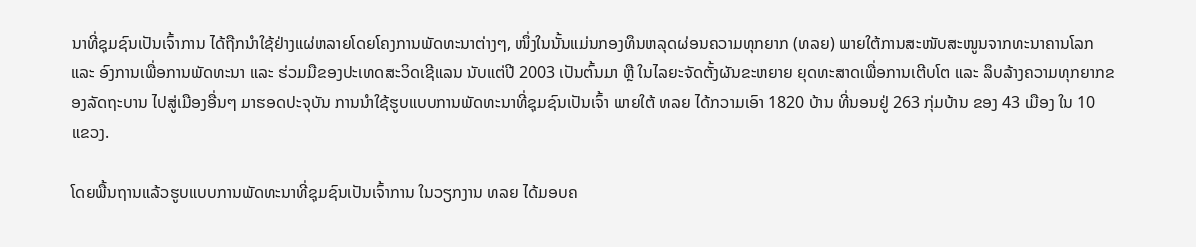ນາທີ່ຊຸມຊົນເປັນເຈົ້າການ ໄດ້ຖືກນໍາໃຊ້ຢ່າງແຜ່ຫລາຍໂດຍໂຄງການພັດທະນາຕ່າງໆ, ໜຶ່ງໃນນັ້ນແມ່ນກອງທຶນຫລຸດຜ່ອນຄວາມທຸກຍາກ (ທລຍ) ພາຍໃຕ້ການສະໜັບສະໜູນຈາກທະນາຄານໂລກ ແລະ ອົງການເພື່ອການພັດທະນາ ແລະ ຮ່ວມມືຂອງປະເທດສະວິດເຊີແລນ ນັບແຕ່ປີ 2003 ເປັນຕົ້ນມາ ຫຼື ໃນໄລຍະຈັດຕັ້ງຜັນຂະຫຍາຍ ຍຸດທະສາດເພື່ອການເຕີບໂຕ ແລະ ລຶບລ້າງຄວາມທຸກຍາກຂອງລັດຖະບານ ໄປສູ່ເມືອງອື່ນໆ ມາຮອດປະຈຸບັນ ການນໍາໃຊ້ຮູບແບບການພັດທະນາທີ່ຊຸມຊົນເປັນເຈົ້າ ພາຍໃຕ້ ທລຍ ໄດ້ກວາມເອົາ 1820 ບ້ານ ທີ່ນອນຢູ່ 263 ກຸ່ມບ້ານ ຂອງ 43 ເມືອງ ໃນ 10 ແຂວງ.

ໂດຍພື້ນຖານແລ້ວຮູບແບບການພັດທະນາທີ່ຊຸມຊົນເປັນເຈົ້າການ ໃນວຽກງານ ທລຍ ໄດ້ມອບຄ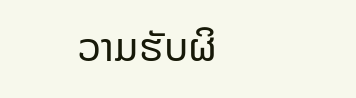ວາມຮັບຜິ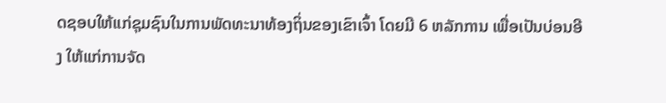ດຊອບໃຫ້ແກ່ຊຸມຊົນໃນການພັດທະນາທ້ອງຖິ່ນຂອງເຂົາເຈົ້າ ໂດຍມີ 6 ຫລັກການ ເພື່ອເປັນບ່ອນອີງ ໃຫ້ແກ່ການຈັດ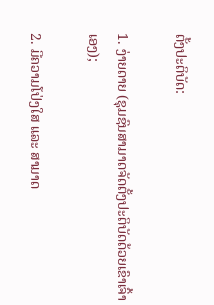ຕັ້ງປະຕິບັດ:

1. ງ່າຍດາຍ (ຊຸມຊົນສາມາດຈັດຕັ້ງປະຕິບັດດ້ວຍເຂົາເຈົ້າເອງ);

2. ມີຄວາມໂປ່ງໃສ ແລະ ສາມາດ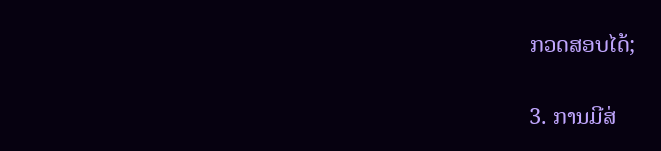ກວດສອບໄດ້;

3. ການມີສ່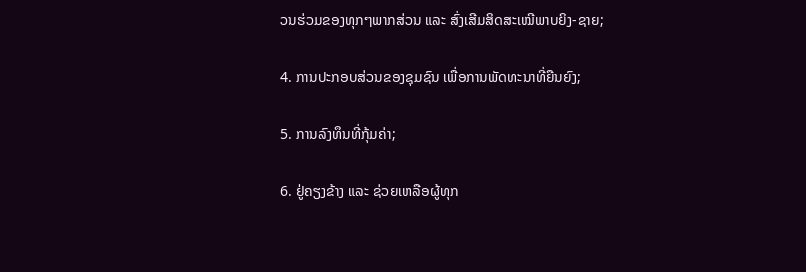ວນຮ່ວມຂອງທຸກໆພາກສ່ວນ ແລະ ສົ່ງເສີມສິດສະເໝີພາບຍິງ-ຊາຍ;

4. ການປະກອບສ່ວນຂອງຊຸມຊົນ ເພື່ອການພັດທະນາທີ່ຍືນຍົງ;

5. ການລົງທຶນທີ່ກຸ້ມຄ່າ;

6. ຢູ່ຄຽງຂ້າງ ແລະ ຊ່ວຍເຫລືອຜູ້ທຸກ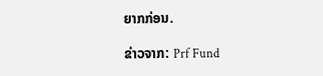ຍາກກ່ອນ.

ຂ່າວຈາກ: Prf Fund